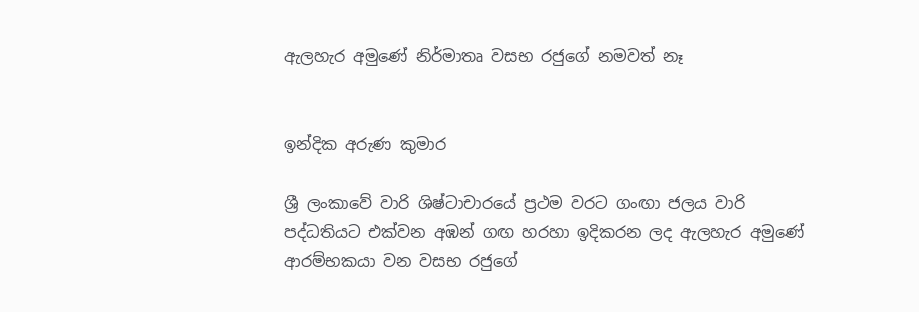ඇලහැර අමුණේ නිර්මාතෘ වසභ රජුගේ නමවත් නෑ


ඉන්දික අරුණ කුමාර

ශ්‍රී ලංකාවේ වාරි ශිෂ්ටාචාරයේ ප්‍රථම වරට ගංඟා ජලය වාරි පද්ධතියට එක්වන අඹන් ගඟ හරහා ඉදිකරන ලද ඇලහැර අමුණේ ආරම්භකයා වන වසභ රජුගේ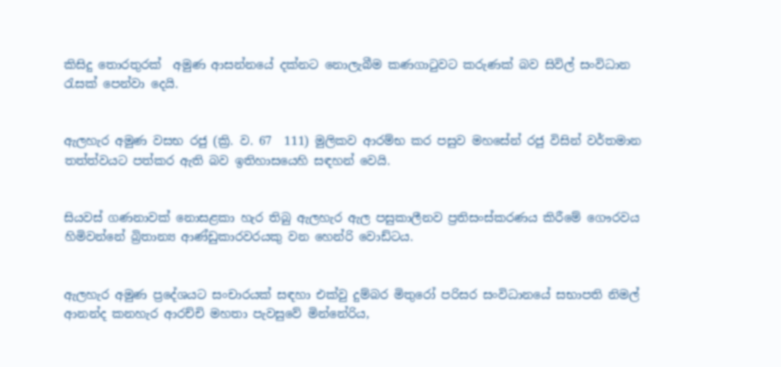කිසිදු තොරතුරක්  අමුණ ආසන්නයේ දක්නට නොලැබීම කණගාටුවට කරුණක් බව සිවිල් සංවිධාන රැසක් පෙන්වා දෙයි.


ඇලහැර අමුණ වසභ රජු (ක්‍රි. ව. 67  111) මුලිකව ආරම්භ කර පසුව මහසේන් රජු විසින් වර්තමාන තත්ත්වයට පත්කර ඇති බව ඉතිහාසයෙහි සඳහන් වෙයි.


සියවස් ගණනාවක් නොසළකා හැර තිබු ඇලහැර ඇල පසුකාලීනව ප්‍රතිසංස්කරණය කිරීමේ ගෞරවය හිමිවන්නේ බ්‍රිතාන්‍ය ආණ්ඩුකාරවරයකු වන හෙන්රි වොඩ්ටය.


ඇලහැර අමුණ ප්‍රදේශයට සංචාරයක් සඳහා එක්වු දුම්බර මිතුරෝ පරිසර සංවිධානයේ සභාපති නිමල් ආනන්ද කනහැර ආරච්චි මහතා පැවසුවේ මින්නේරිය,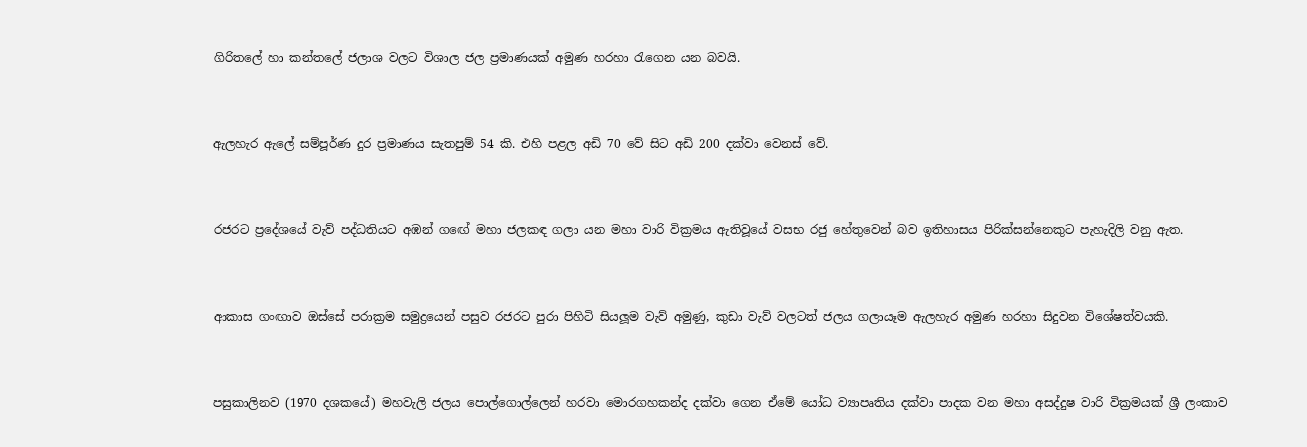ගිරිතලේ හා කන්තලේ ජලාශ වලට විශාල ජල ප්‍රමාණයක් අමුණ හරහා රැගෙන යන බවයි.


ඇලහැර ඇලේ සම්පූර්ණ දුර ප්‍රමාණය සැතපුම් 54 කි. එහි පළල අඩි 70 වේ සිට අඩි 200 දක්වා වෙනස් වේ.


රජරට ප්‍රදේශයේ වැව් පද්ධතියට අඹන් ගඟේ මහා ජලකඳ ගලා යන මහා වාරි වික්‍රමය ඇතිවූයේ වසභ රජු හේතුවෙන් බව ඉතිහාසය පිරික්සන්නෙකුට පැහැදිලි වනු ඇත.


ආකාස ගංඟාව ඔස්සේ පරාක්‍රම සමුද්‍රයෙන් පසුව රජරට පුරා පිහිටි සියලූම වැව් අමුණු, කුඩා වැව් වලටත් ජලය ගලායෑම ඇලහැර අමුණ හරහා සිදුවන විශේෂත්වයකි.


පසුකාලිනව (1970 දශකයේ) මහවැලි ජලය පොල්ගොල්ලෙන් හරවා මොරගහකන්ද දක්වා ගෙන ඒමේ යෝධ ව්‍යාපෘතිය දක්වා පාදක වන මහා අසද්දුෂ වාරි වික්‍රමයක් ශ්‍රී ලංකාව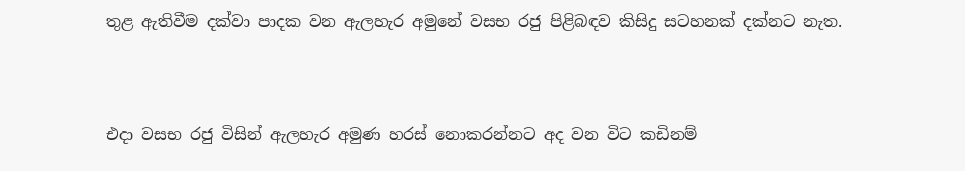තුළ ඇතිවීම දක්වා පාදක වන ඇලහැර අමුනේ වසභ රජු පිළිබඳව කිසිදු සටහනක් දක්නට නැත.



එදා වසභ රජු විසින් ඇලහැර අමුණ හරස් නොකරන්නට අද වන විට කඩිනම්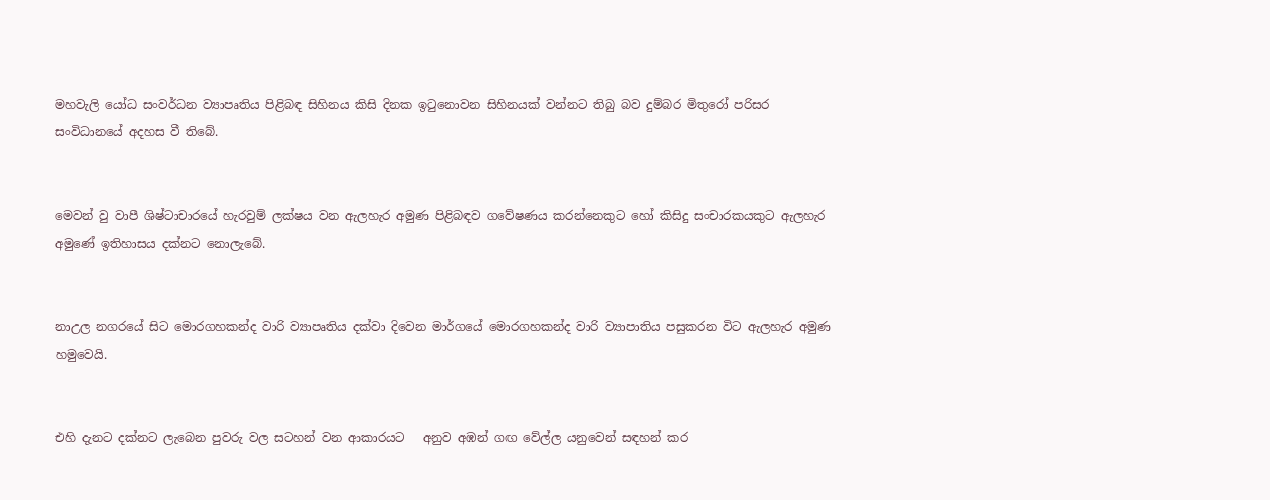මහවැලි යෝධ සංවර්ධන ව්‍යාපෘතිය පිළිබඳ සිහිනය කිසි දිනක ඉටුනොවන සිහිනයක් වන්නට තිබු බව දුම්බර මිතුරෝ පරිසර සංවිධානයේ අදහස වී තිබේ.


මෙවන් වු වාපී ශිෂ්ටාචාරයේ හැරවුම් ලක්ෂය වන ඇලහැර අමුණ පිළිබඳව ගවේෂණය කරන්නෙකුට හෝ කිසිදු සංචාරකයකුට ඇලහැර අමුණේ ඉතිහාසය දක්නට නොලැබේ.


නාඋල නගරයේ සිට මොරගහකන්ද වාරි ව්‍යාපෘතිය දක්වා දිවෙන මාර්ගයේ මොරගහකන්ද වාරි ව්‍යාපාතිය පසුකරන විට ඇලහැර අමුණ හමුවෙයි.


එහි දැනට දක්නට ලැබෙන පුවරු වල සටහන් වන ආකාරයට   අනුව අඹන් ගඟ වේල්ල යනුවෙන් සඳහන් කර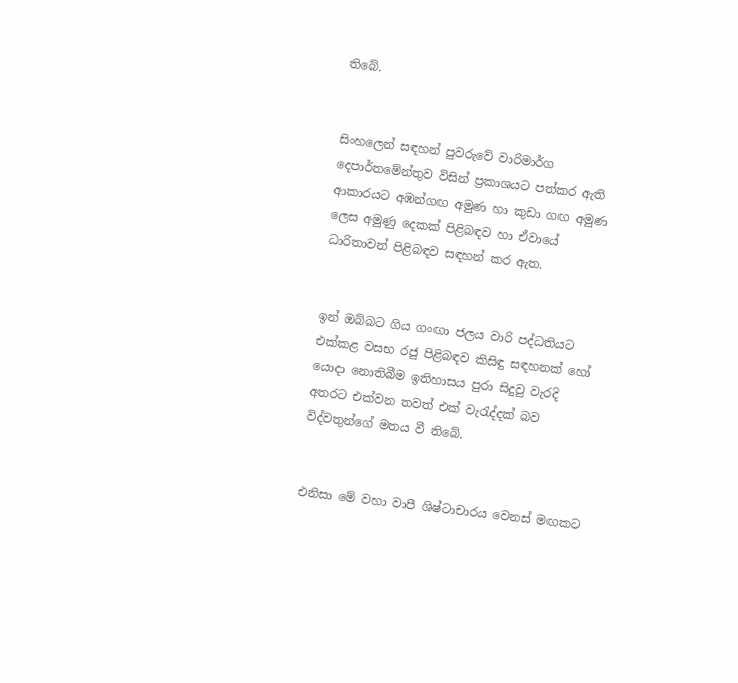තිබේ.


සිංහලෙන් සඳහන් පුවරුවේ වාරිමාර්ග දෙපාර්තමේන්තුව විසින් ප්‍රකාශයට පත්කර ඇති ආකාරයට අඹන්ගඟ අමුණ හා කුඩා ගඟ අමුණ ලෙස අමුණු දෙකක් පිළිබඳව හා ඒවායේ ධාරිතාවන් පිළිබඳව සඳහන් කර ඇත.


ඉන් ඔබ්බට ගිය ගංඟා ජලය වාරි පද්ධතියට එක්කළ වසභ රජු පිළිබඳව කිසිඳු සඳහනක් හෝ යොදා නොතිබීම ඉතිහාසය පුරා සිදුවු වැරදි අතරට එක්වන තවත් එක් වැරැද්දක් බව විද්වතුන්ගේ මතය වී තිබේ.


එනිසා මේ වහා වාපී ශිෂ්ටාචාරය වෙනස් මඟකට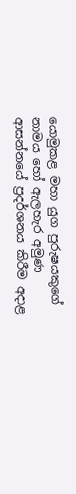යොමුකළ මහා යුග පුරුෂයකුගේ නාමය හෝ ඇලහැර අමුණ ආසන්නයේ ප්‍රදර්ශනය කිරීම අදාළ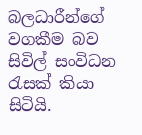බලධාරීන්ගේ වගකීම බව සිවිල් සංවිධන රැසක් කියා සිටියි.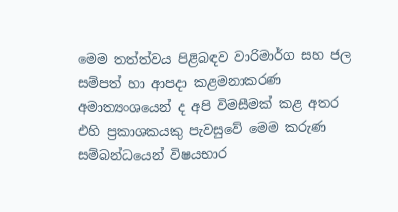මෙම තත්ත්වය පිළිබඳව වාරිමාර්ග සහ ජල සම්පත් හා ආපදා කළමනාකරණ අමාත්‍යංශයෙන් ද අපි විමසීමක් කළ අතර එහි ප්‍රකාශකයකු පැවසුවේ මෙම කරුණ සම්බන්ධයෙන් විෂයභාර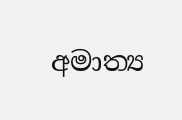අමාත්‍ය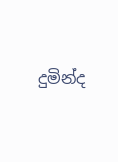දුමින්ද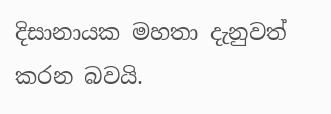දිසානායක මහතා දැනුවත් කරන බවයි.